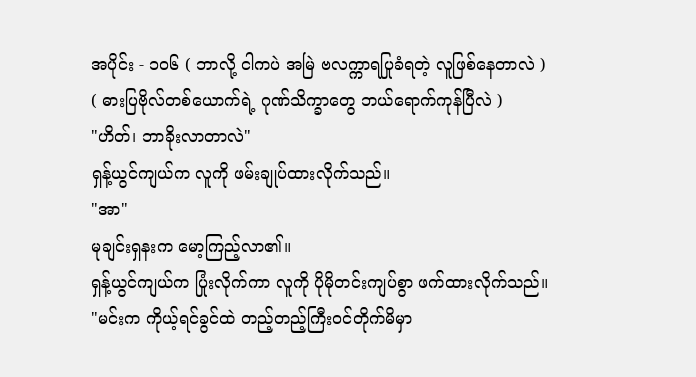အပိုင်း - ၁၀၆ ( ဘာလို့ ငါကပဲ အမြဲ ဗလက္ကာရပြုခံရတဲ့ လူဖြစ်နေတာလဲ )
( ဓားပြဗိုလ်တစ်ယောက်ရဲ့ ဂုဏ်သိက္ခာတွေ ဘယ်ရောက်ကုန်ပြီလဲ )
"ဟိတ်၊ ဘာခိုးလာတာလဲ"
ရှန့်ယွင်ကျယ်က လူကို ဖမ်းချုပ်ထားလိုက်သည်။
"အာ"
မုချင်းရှနးက မော့ကြည့်လာ၏။
ရှန့်ယွင်ကျယ်က ပြုံးလိုက်ကာ လူကို ပိုမိုတင်းကျပ်စွာ ဖက်ထားလိုက်သည်။
"မင်းက ကိုယ့်ရင်ခွင်ထဲ တည့်တည့်ကြီးဝင်တိုက်မိမှာ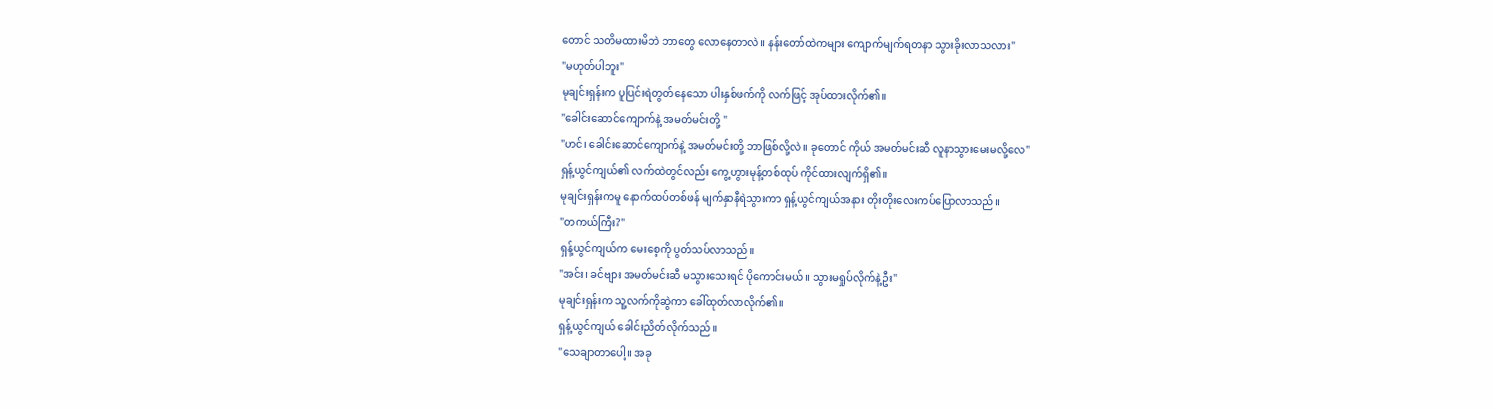တောင် သတိမထားမိဘဲ ဘာတွေ လောနေတာလဲ။ နန်းတော်ထဲကများ ကျောက်မျက်ရတနာ သွားခိုးလာသလား"
"မဟုတ်ပါဘူး"
မုချင်းရှန်းက ပူပြင်းရဲတွတ်နေသော ပါးနှစ်ဖက်ကို လက်ဖြင့် အုပ်ထားလိုက်၏။
"ခေါင်းဆောင်ကျောက်နဲ့ အမတ်မင်းတို့ "
"ဟင်၊ ခေါင်းဆောင်ကျောက်နဲ့ အမတ်မင်းတို့ ဘာဖြစ်လို့လဲ။ ခုတောင် ကိုယ် အမတ်မင်းဆီ လူနာသွားမေးမလို့လေ"
ရှန့်ယွင်ကျယ်၏ လက်ထဲတွင်လည်း ကွေ့ဟွားမုန့်တစ်ထုပ် ကိုင်ထားလျက်ရှိ၏။
မုချင်းရှန်းကမူ နောက်ထပ်တစ်ဖန် မျက်နှာနီရဲသွားကာ ရှန့်ယွင်ကျယ်အနား တိုးတိုးလေးကပ်ပြောလာသည်။
"တကယ်ကြီး?"
ရှန့်ယွင်ကျယ်က မေးစေ့ကို ပွတ်သပ်လာသည်။
"အင်း၊ ခင်ဗျား အမတ်မင်းဆီ မသွားသေးရင် ပိုကောင်းမယ်။ သွားမရှုပ်လိုက်နဲ့ဦး"
မုချင်းရှန်းက သူ့လက်ကိုဆွဲကာ ခေါ်ထုတ်လာလိုက်၏။
ရှန့်ယွင်ကျယ် ခေါင်းညိတ်လိုက်သည်။
"သေချာတာပေါ့။ အခု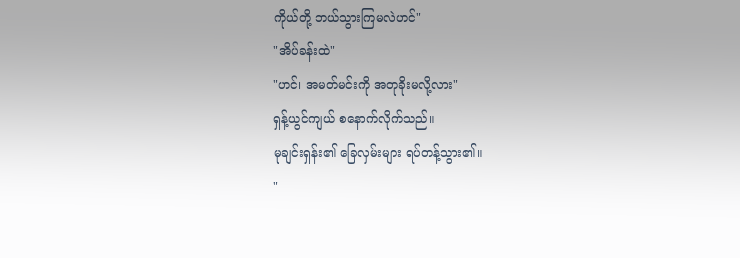ကိုယ်တို့ ဘယ်သွားကြမလဲဟင်"
"အိပ်ခန်းထဲ"
"ဟင်၊ အမတ်မင်းကို အတုခိုးမလို့လား"
ရှန့်ယွင်ကျယ် စနောက်လိုက်သည်။
မုချင်းရှန်း၏ ခြေလှမ်းများ ရပ်တန့်သွား၏။
"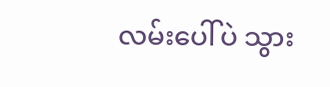လမ်းပေါ်ပဲ သွား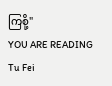ကြစို့"
YOU ARE READING
Tu Fei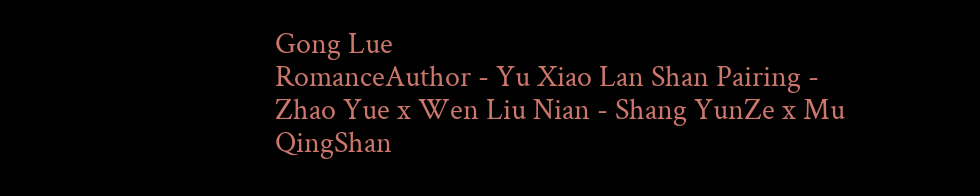Gong Lue
RomanceAuthor - Yu Xiao Lan Shan Pairing - Zhao Yue x Wen Liu Nian - Shang YunZe x Mu QingShan